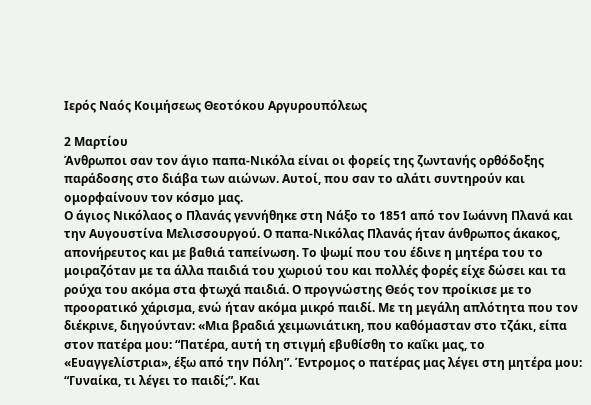Ιερός Ναός Κοιμήσεως Θεοτόκου Αργυρουπόλεως

2 Μαρτίου
Άνθρωποι σαν τον άγιο παπα-Νικόλα είναι οι φορείς της ζωντανής ορθόδοξης παράδοσης στο διάβα των αιώνων. Αυτοί, που σαν το αλάτι συντηρούν και ομορφαίνουν τον κόσμο μας.
Ο άγιος Νικόλαος ο Πλανάς γεννήθηκε στη Νάξο το 1851 από τον Ιωάννη Πλανά και την Αυγουστίνα Μελισσουργού. Ο παπα-Νικόλας Πλανάς ήταν άνθρωπος άκακος, απονήρευτος και με βαθιά ταπείνωση. Το ψωμί που του έδινε η μητέρα του το μοιραζόταν με τα άλλα παιδιά του χωριού του και πολλές φορές είχε δώσει και τα ρούχα του ακόμα στα φτωχά παιδιά. Ο προγνώστης Θεός τον προίκισε με το προορατικό χάρισμα, ενώ ήταν ακόμα μικρό παιδί. Με τη μεγάλη απλότητα που τον διέκρινε, διηγούνταν: «Μια βραδιά χειμωνιάτικη, που καθόμασταν στο τζάκι, είπα στον πατέρα μου: “Πατέρα, αυτή τη στιγμή εβυθίσθη το καΐκι μας, το «Ευαγγελίστρια», έξω από την Πόλη”. Έντρομος ο πατέρας μας λέγει στη μητέρα μου: “Γυναίκα, τι λέγει το παιδί;”. Και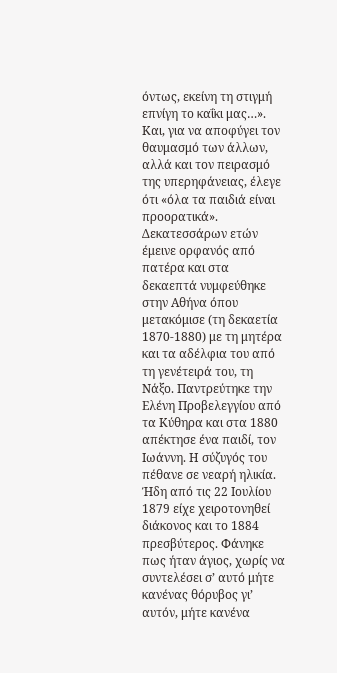όντως, εκείνη τη στιγμή επνίγη το καΐκι μας…». Και, για να αποφύγει τον θαυμασμό των άλλων, αλλά και τον πειρασμό της υπερηφάνειας, έλεγε ότι «όλα τα παιδιά είναι προορατικά».
Δεκατεσσάρων ετών έμεινε ορφανός από πατέρα και στα δεκαεπτά νυμφεύθηκε στην Αθήνα όπου μετακόμισε (τη δεκαετία 1870-1880) με τη μητέρα και τα αδέλφια του από τη γενέτειρά του, τη Νάξο. Παντρεύτηκε την Ελένη Προβελεγγίου από τα Κύθηρα και στα 1880 απέκτησε ένα παιδί, τον Ιωάννη. Η σύζυγός του πέθανε σε νεαρή ηλικία. Ήδη από τις 22 Ιουλίου 1879 είχε χειροτονηθεί διάκονος και το 1884 πρεσβύτερος. Φάνηκε πως ήταν άγιος, χωρίς να συντελέσει σ’ αυτό μήτε κανένας θόρυβος γι’ αυτόν, μήτε κανένα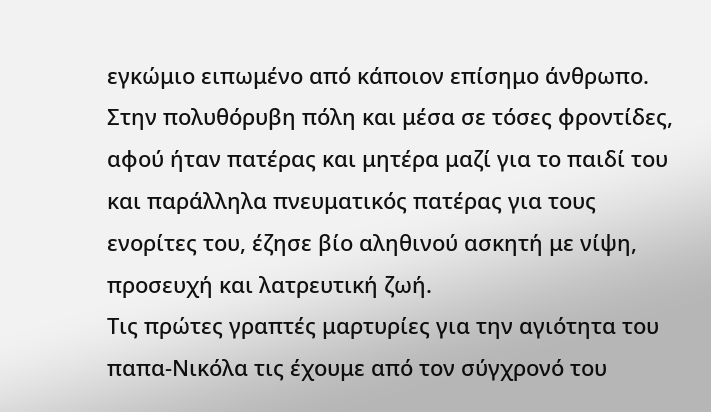εγκώμιο ειπωμένο από κάποιον επίσημο άνθρωπο. Στην πολυθόρυβη πόλη και μέσα σε τόσες φροντίδες, αφού ήταν πατέρας και μητέρα μαζί για το παιδί του και παράλληλα πνευματικός πατέρας για τους ενορίτες του, έζησε βίο αληθινού ασκητή με νίψη, προσευχή και λατρευτική ζωή.
Τις πρώτες γραπτές μαρτυρίες για την αγιότητα του παπα-Νικόλα τις έχουμε από τον σύγχρονό του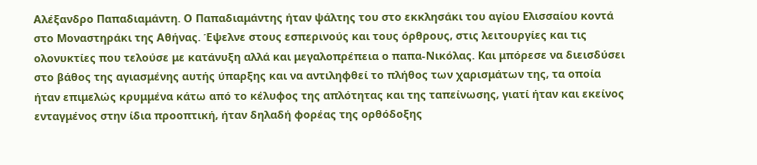Αλέξανδρο Παπαδιαμάντη. Ο Παπαδιαμάντης ήταν ψάλτης του στο εκκλησάκι του αγίου Ελισσαίου κοντά στο Μοναστηράκι της Αθήνας. Έψελνε στους εσπερινούς και τους όρθρους, στις λειτουργίες και τις ολονυκτίες που τελούσε με κατάνυξη αλλά και μεγαλοπρέπεια ο παπα-Νικόλας. Και μπόρεσε να διεισδύσει στο βάθος της αγιασμένης αυτής ύπαρξης και να αντιληφθεί το πλήθος των χαρισμάτων της, τα οποία ήταν επιμελώς κρυμμένα κάτω από το κέλυφος της απλότητας και της ταπείνωσης, γιατί ήταν και εκείνος ενταγμένος στην ίδια προοπτική, ήταν δηλαδή φορέας της ορθόδοξης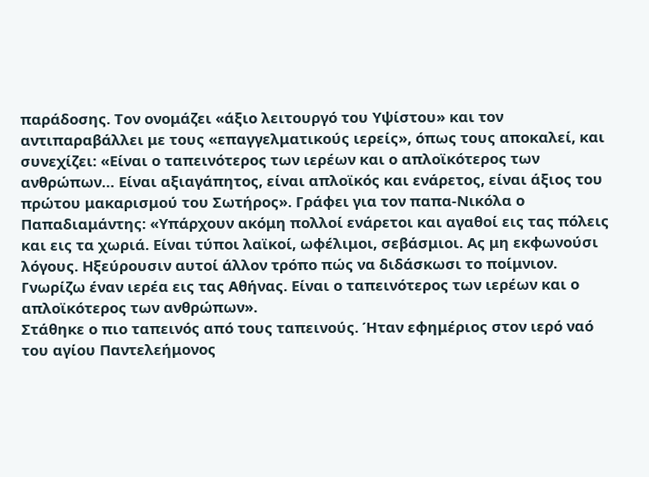παράδοσης. Τον ονομάζει «άξιο λειτουργό του Υψίστου» και τον αντιπαραβάλλει με τους «επαγγελματικούς ιερείς», όπως τους αποκαλεί, και συνεχίζει: «Είναι ο ταπεινότερος των ιερέων και ο απλοϊκότερος των ανθρώπων… Είναι αξιαγάπητος, είναι απλοϊκός και ενάρετος, είναι άξιος του πρώτου μακαρισμού του Σωτήρος». Γράφει για τον παπα-Νικόλα ο Παπαδιαμάντης: «Υπάρχουν ακόμη πολλοί ενάρετοι και αγαθοί εις τας πόλεις και εις τα χωριά. Είναι τύποι λαϊκοί, ωφέλιμοι, σεβάσμιοι. Ας μη εκφωνούσι λόγους. Ηξεύρουσιν αυτοί άλλον τρόπο πώς να διδάσκωσι το ποίμνιον. Γνωρίζω έναν ιερέα εις τας Αθήνας. Είναι ο ταπεινότερος των ιερέων και ο απλοϊκότερος των ανθρώπων».
Στάθηκε ο πιο ταπεινός από τους ταπεινούς. Ήταν εφημέριος στον ιερό ναό του αγίου Παντελεήμονος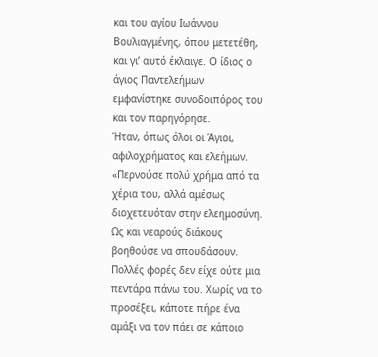και του αγίου Ιωάννου Βουλιαγμένης, όπου μετετέθη, και γι’ αυτό έκλαιγε. Ο ίδιος ο άγιος Παντελεήμων εμφανίστηκε συνοδοιπόρος του και τον παρηγόρησε.
Ήταν, όπως όλοι οι Άγιοι, αφιλοχρήματος και ελεήμων. «Περνούσε πολύ χρήμα από τα χέρια του, αλλά αμέσως διοχετευόταν στην ελεημοσύνη. Ως και νεαρούς διάκους βοηθούσε να σπουδάσουν. Πολλές φορές δεν είχε ούτε μια πεντάρα πάνω του. Χωρίς να το προσέξει, κάποτε πήρε ένα αμάξι να τον πάει σε κάποιο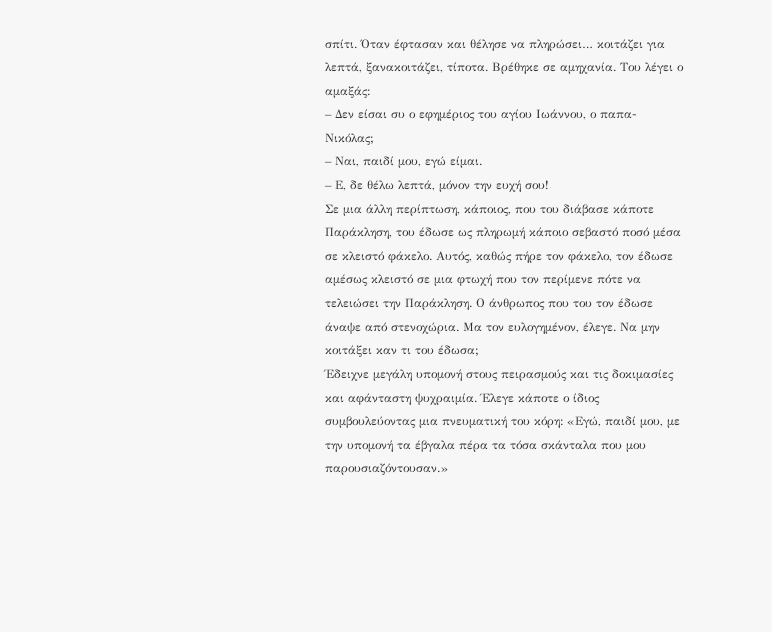σπίτι. Όταν έφτασαν και θέλησε να πληρώσει… κοιτάζει για λεπτά, ξανακοιτάζει, τίποτα. Βρέθηκε σε αμηχανία. Του λέγει ο αμαξάς:
– Δεν είσαι συ ο εφημέριος του αγίου Ιωάννου, ο παπα-Νικόλας;
– Ναι, παιδί μου, εγώ είμαι.
– Ε, δε θέλω λεπτά, μόνον την ευχή σου!
Σε μια άλλη περίπτωση, κάποιος, που του διάβασε κάποτε Παράκληση, του έδωσε ως πληρωμή κάποιο σεβαστό ποσό μέσα σε κλειστό φάκελο. Αυτός, καθώς πήρε τον φάκελο, τον έδωσε αμέσως κλειστό σε μια φτωχή που τον περίμενε πότε να τελειώσει την Παράκληση. Ο άνθρωπος που του τον έδωσε άναψε από στενοχώρια. Μα τον ευλογημένον, έλεγε. Να μην κοιτάξει καν τι του έδωσα;
Έδειχνε μεγάλη υπομονή στους πειρασμούς και τις δοκιμασίες και αφάνταστη ψυχραιμία. Έλεγε κάποτε ο ίδιος συμβουλεύοντας μια πνευματική του κόρη: «Εγώ, παιδί μου, με την υπομονή τα έβγαλα πέρα τα τόσα σκάνταλα που μου παρουσιαζόντουσαν.»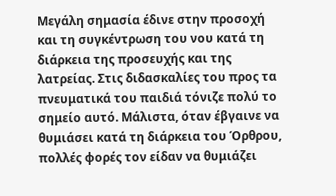Μεγάλη σημασία έδινε στην προσοχή και τη συγκέντρωση του νου κατά τη διάρκεια της προσευχής και της λατρείας. Στις διδασκαλίες του προς τα πνευματικά του παιδιά τόνιζε πολύ το σημείο αυτό. Μάλιστα, όταν έβγαινε να θυμιάσει κατά τη διάρκεια του Όρθρου, πολλές φορές τον είδαν να θυμιάζει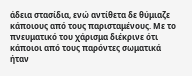άδεια στασίδια, ενώ αντίθετα δε θύμιαζε κάποιους από τους παρισταμένους. Με το πνευματικό του χάρισμα διέκρινε ότι κάποιοι από τους παρόντες σωματικά ήταν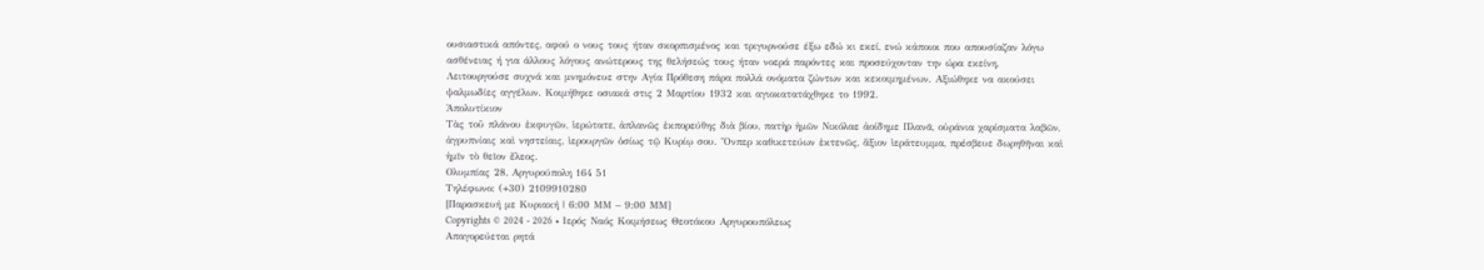ουσιαστικά απόντες, αφού ο νους τους ήταν σκορπισμένος και τριγυρνούσε έξω εδώ κι εκεί, ενώ κάποιοι που απουσίαζαν λόγω ασθένειας ή για άλλους λόγους ανώτερους της θελήσεώς τους ήταν νοερά παρόντες και προσεύχονταν την ώρα εκείνη.
Λειτουργούσε συχνά και μνημόνευε στην Αγία Πρόθεση πάρα πολλά ονόματα ζώντων και κεκοιμημένων. Αξιώθηκε να ακούσει ψαλμωδίες αγγέλων. Κοιμήθηκε οσιακά στις 2 Μαρτίου 1932 και αγιοκατατάχθηκε το 1992.
Ἀπολυτίκιον
Tὰς τοῦ πλάνου ἐκφυγῶν, ἱερώτατε, ἀπλανῶς ἐκπορεύθης διὰ βίου, πατὴρ ἡμῶν Νικόλαε ἀοίδημε Πλανᾶ, οὐράνια χαρίσματα λαβῶν, ἀγρυπνίαις καὶ νηστείαις, ἱερουργῶν ὁσίως τῷ Κυρίῳ σου. Ὅνπερ καθικετεύων ἐκτενῶς, ἄξιον ἱεράτευμμα, πρέσβευε δωρηθῆναι καὶ ἡμῖν τὸ θεῖον ἔλεος.
Ολυμπίας 28, Αργυρούπολη 164 51
Τηλέφωνο: (+30) 2109910280
[Παρασκευή με Κυριακή | 6:00 ΜΜ – 9:00 ΜΜ]
Copyrights © 2024 - 2026 • Ιερός Ναός Κοιμήσεως Θεοτόκου Αργυρουπόλεως
Απαγορεύεται ρητά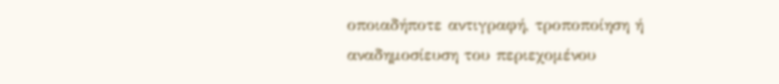οποιαδήποτε αντιγραφή, τροποποίηση ή αναδημοσίευση του περιεχομένου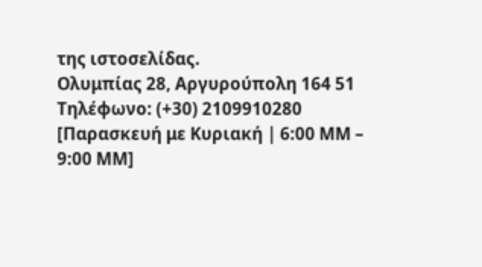της ιστοσελίδας.
Ολυμπίας 28, Αργυρούπολη 164 51
Τηλέφωνο: (+30) 2109910280
[Παρασκευή με Κυριακή | 6:00 ΜΜ – 9:00 ΜΜ]